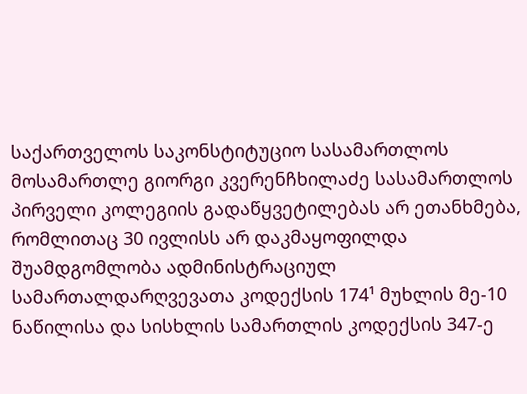საქართველოს საკონსტიტუციო სასამართლოს მოსამართლე გიორგი კვერენჩხილაძე სასამართლოს პირველი კოლეგიის გადაწყვეტილებას არ ეთანხმება, რომლითაც 30 ივლისს არ დაკმაყოფილდა შუამდგომლობა ადმინისტრაციულ სამართალდარღვევათა კოდექსის 174¹ მუხლის მე-10 ნაწილისა და სისხლის სამართლის კოდექსის 347-ე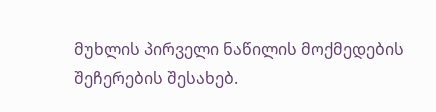მუხლის პირველი ნაწილის მოქმედების შეჩერების შესახებ.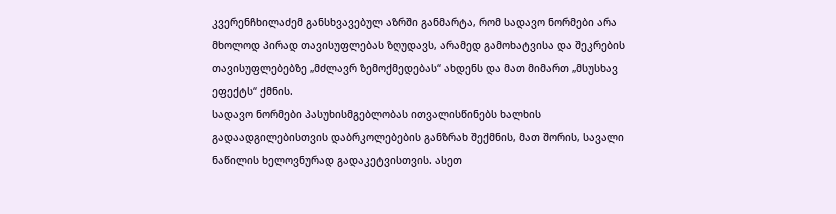კვერენჩხილაძემ განსხვავებულ აზრში განმარტა, რომ სადავო ნორმები არა მხოლოდ პირად თავისუფლებას ზღუდავს, არამედ გამოხატვისა და შეკრების თავისუფლებებზე „მძლავრ ზემოქმედებას“ ახდენს და მათ მიმართ „მსუსხავ ეფექტს“ ქმნის.
სადავო ნორმები პასუხისმგებლობას ითვალისწინებს ხალხის გადაადგილებისთვის დაბრკოლებების განზრახ შექმნის, მათ შორის, სავალი ნაწილის ხელოვნურად გადაკეტვისთვის. ასეთ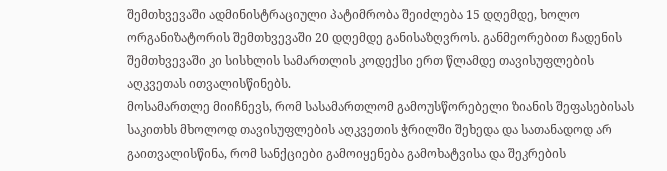შემთხვევაში ადმინისტრაციული პატიმრობა შეიძლება 15 დღემდე, ხოლო ორგანიზატორის შემთხვევაში 20 დღემდე განისაზღვროს. განმეორებით ჩადენის შემთხვევაში კი სისხლის სამართლის კოდექსი ერთ წლამდე თავისუფლების აღკვეთას ითვალისწინებს.
მოსამართლე მიიჩნევს, რომ სასამართლომ გამოუსწორებელი ზიანის შეფასებისას საკითხს მხოლოდ თავისუფლების აღკვეთის ჭრილში შეხედა და სათანადოდ არ გაითვალისწინა, რომ სანქციები გამოიყენება გამოხატვისა და შეკრების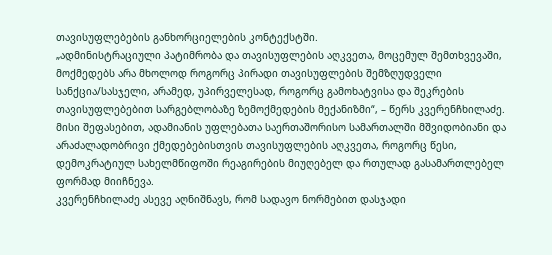თავისუფლებების განხორციელების კონტექსტში.
„ადმინისტრაციული პატიმრობა და თავისუფლების აღკვეთა, მოცემულ შემთხვევაში, მოქმედებს არა მხოლოდ როგორც პირადი თავისუფლების შემზღუდველი სანქცია/სასჯელი, არამედ, უპირველესად, როგორც გამოხატვისა და შეკრების თავისუფლებებით სარგებლობაზე ზემოქმედების მექანიზმი“, – წერს კვერენჩხილაძე.
მისი შეფასებით, ადამიანის უფლებათა საერთაშორისო სამართალში მშვიდობიანი და არაძალადობრივი ქმედებებისთვის თავისუფლების აღკვეთა, როგორც წესი, დემოკრატიულ სახელმწიფოში რეაგირების მიუღებელ და რთულად გასამართლებელ ფორმად მიიჩნევა.
კვერენჩხილაძე ასევე აღნიშნავს, რომ სადავო ნორმებით დასჯადი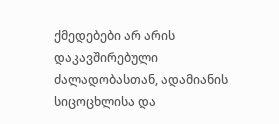ქმედებები არ არის დაკავშირებული ძალადობასთან, ადამიანის სიცოცხლისა და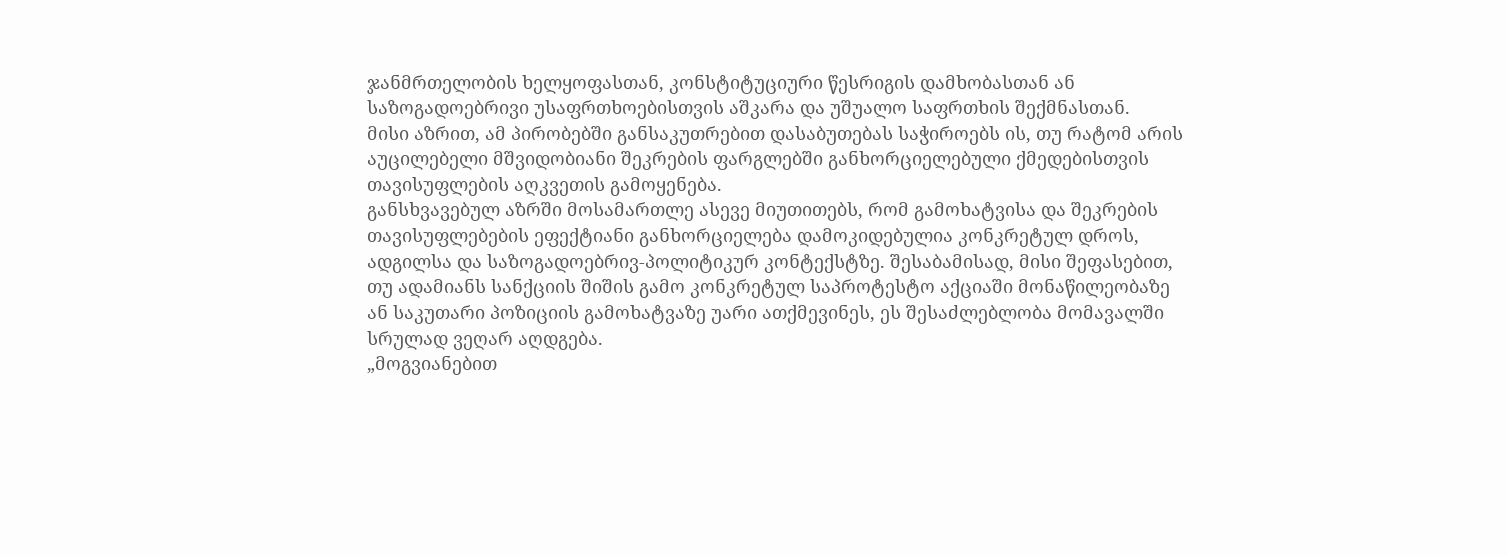ჯანმრთელობის ხელყოფასთან, კონსტიტუციური წესრიგის დამხობასთან ან საზოგადოებრივი უსაფრთხოებისთვის აშკარა და უშუალო საფრთხის შექმნასთან.
მისი აზრით, ამ პირობებში განსაკუთრებით დასაბუთებას საჭიროებს ის, თუ რატომ არის აუცილებელი მშვიდობიანი შეკრების ფარგლებში განხორციელებული ქმედებისთვის თავისუფლების აღკვეთის გამოყენება.
განსხვავებულ აზრში მოსამართლე ასევე მიუთითებს, რომ გამოხატვისა და შეკრების თავისუფლებების ეფექტიანი განხორციელება დამოკიდებულია კონკრეტულ დროს, ადგილსა და საზოგადოებრივ-პოლიტიკურ კონტექსტზე. შესაბამისად, მისი შეფასებით, თუ ადამიანს სანქციის შიშის გამო კონკრეტულ საპროტესტო აქციაში მონაწილეობაზე ან საკუთარი პოზიციის გამოხატვაზე უარი ათქმევინეს, ეს შესაძლებლობა მომავალში სრულად ვეღარ აღდგება.
„მოგვიანებით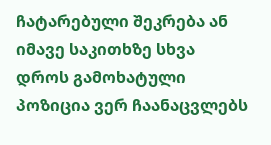ჩატარებული შეკრება ან იმავე საკითხზე სხვა დროს გამოხატული პოზიცია ვერ ჩაანაცვლებს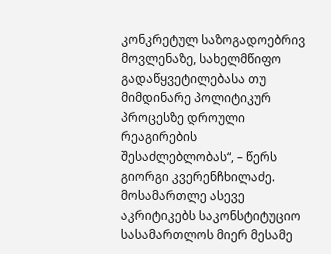კონკრეტულ საზოგადოებრივ მოვლენაზე, სახელმწიფო გადაწყვეტილებასა თუ მიმდინარე პოლიტიკურ პროცესზე დროული რეაგირების შესაძლებლობას“, – წერს გიორგი კვერენჩხილაძე.
მოსამართლე ასევე აკრიტიკებს საკონსტიტუციო სასამართლოს მიერ მესამე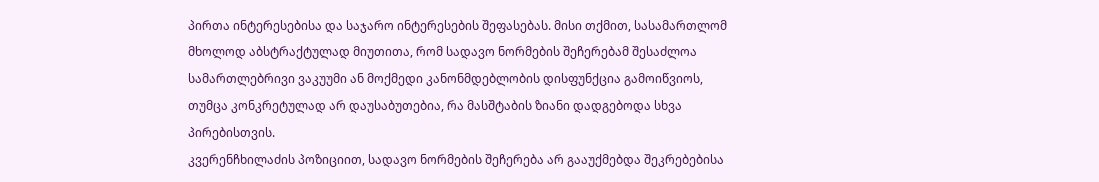პირთა ინტერესებისა და საჯარო ინტერესების შეფასებას. მისი თქმით, სასამართლომ მხოლოდ აბსტრაქტულად მიუთითა, რომ სადავო ნორმების შეჩერებამ შესაძლოა სამართლებრივი ვაკუუმი ან მოქმედი კანონმდებლობის დისფუნქცია გამოიწვიოს, თუმცა კონკრეტულად არ დაუსაბუთებია, რა მასშტაბის ზიანი დადგებოდა სხვა პირებისთვის.
კვერენჩხილაძის პოზიციით, სადავო ნორმების შეჩერება არ გააუქმებდა შეკრებებისა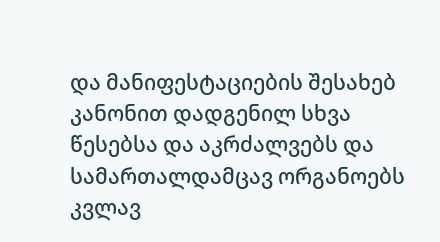და მანიფესტაციების შესახებ კანონით დადგენილ სხვა წესებსა და აკრძალვებს და სამართალდამცავ ორგანოებს კვლავ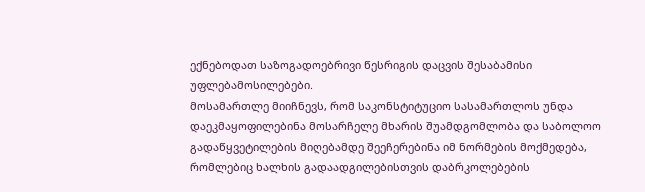ექნებოდათ საზოგადოებრივი წესრიგის დაცვის შესაბამისი უფლებამოსილებები.
მოსამართლე მიიჩნევს, რომ საკონსტიტუციო სასამართლოს უნდა დაეკმაყოფილებინა მოსარჩელე მხარის შუამდგომლობა და საბოლოო გადაწყვეტილების მიღებამდე შეეჩერებინა იმ ნორმების მოქმედება, რომლებიც ხალხის გადაადგილებისთვის დაბრკოლებების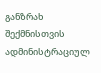განზრახ შექმნისთვის ადმინისტრაციულ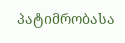პატიმრობასა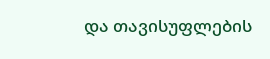და თავისუფლების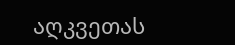აღკვეთას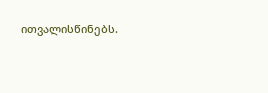ითვალისწინებს.